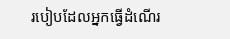របៀបដែលអ្នកធ្វើដំណើរ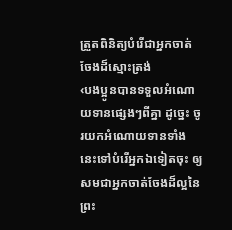ត្រួតពិនិត្យបំរើជាអ្នកចាត់ចែងដ៏ស្មោះត្រង់
‹បងប្អូនបានទទួលអំណោយទានផ្សេងៗពីគ្នា ដូច្នេះ ចូរយកអំណោយទានទាំងនេះទៅបំរើអ្នកឯទៀតចុះ ឲ្យសមជាអ្នកចាត់ចែងដ៏ល្អនៃព្រះ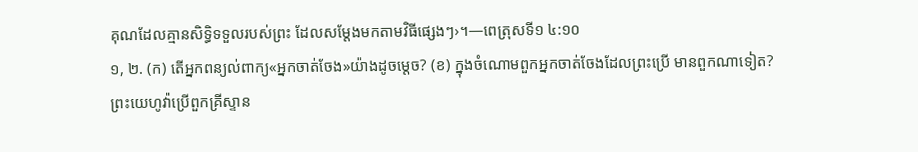គុណដែលគ្មានសិទ្ធិទទួលរបស់ព្រះ ដែលសម្ដែងមកតាមវិធីផ្សេងៗ›។—ពេត្រុសទី១ ៤:១០
១, ២. (ក) តើអ្នកពន្យល់ពាក្យ«អ្នកចាត់ចែង»យ៉ាងដូចម្ដេច? (ខ) ក្នុងចំណោមពួកអ្នកចាត់ចែងដែលព្រះប្រើ មានពួកណាទៀត?
ព្រះយេហូវ៉ាប្រើពួកគ្រីស្ទាន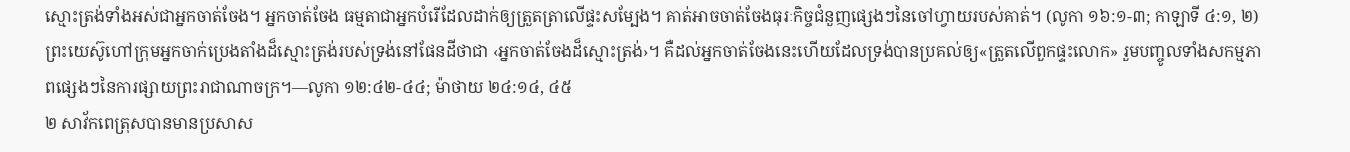ស្មោះត្រង់ទាំងអស់ជាអ្នកចាត់ចែង។ អ្នកចាត់ចែង ធម្មតាជាអ្នកបំរើដែលដាក់ឲ្យត្រួតត្រាលើផ្ទះសម្បែង។ គាត់អាចចាត់ចែងធុរៈកិច្ចជំនួញផ្សេងៗនៃចៅហ្វាយរបស់គាត់។ (លូកា ១៦:១-៣; កាឡាទី ៤:១, ២) ព្រះយេស៊ូហៅក្រុមអ្នកចាក់ប្រេងតាំងដ៏ស្មោះត្រង់របស់ទ្រង់នៅផែនដីថាជា ‹អ្នកចាត់ចែងដ៏ស្មោះត្រង់›។ គឺដល់អ្នកចាត់ចែងនេះហើយដែលទ្រង់បានប្រគល់ឲ្យ«ត្រួតលើពួកផ្ទះលោក» រួមបញ្ចូលទាំងសកម្មភាពផ្សេងៗនៃការផ្សាយព្រះរាជាណាចក្រ។—លូកា ១២:៤២-៤៤; ម៉ាថាយ ២៤:១៤, ៤៥
២ សាវ័កពេត្រុសបានមានប្រសាស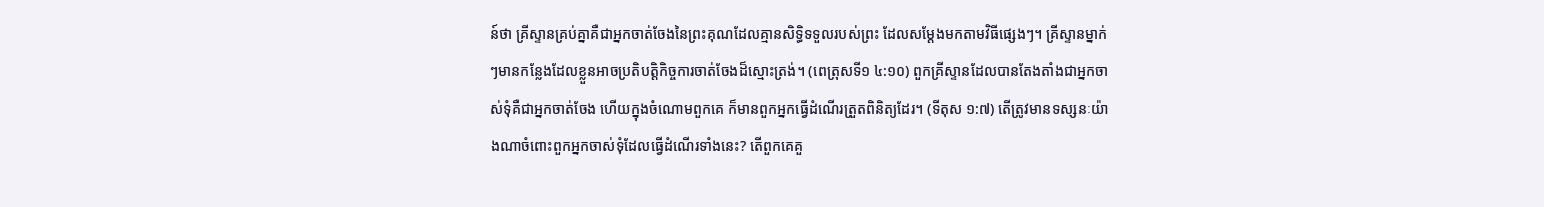ន៍ថា គ្រីស្ទានគ្រប់គ្នាគឺជាអ្នកចាត់ចែងនៃព្រះគុណដែលគ្មានសិទ្ធិទទួលរបស់ព្រះ ដែលសម្ដែងមកតាមវិធីផ្សេងៗ។ គ្រីស្ទានម្នាក់ៗមានកន្លែងដែលខ្លួនអាចប្រតិបត្ដិកិច្ចការចាត់ចែងដ៏ស្មោះត្រង់។ (ពេត្រុសទី១ ៤:១០) ពួកគ្រីស្ទានដែលបានតែងតាំងជាអ្នកចាស់ទុំគឺជាអ្នកចាត់ចែង ហើយក្នុងចំណោមពួកគេ ក៏មានពួកអ្នកធ្វើដំណើរត្រួតពិនិត្យដែរ។ (ទីតុស ១:៧) តើត្រូវមានទស្សនៈយ៉ាងណាចំពោះពួកអ្នកចាស់ទុំដែលធ្វើដំណើរទាំងនេះ? តើពួកគេគួ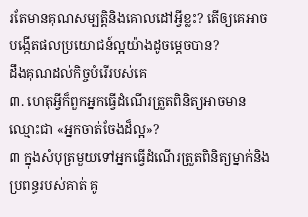រតែមានគុណសម្បត្ដិនិងគោលដៅអ្វីខ្លះ? តើឲ្យគេអាចបង្កើតផលប្រយោជន៍ល្អយ៉ាងដូចម្ដេចបាន?
ដឹងគុណដល់កិច្ចបំរើរបស់គេ
៣. ហេតុអ្វីក៏ពួកអ្នកធ្វើដំណើរត្រួតពិនិត្យអាចមានឈ្មោះជា «អ្នកចាត់ចែងដ៏ល្អ»?
៣ ក្នុងសំបុត្រមួយទៅអ្នកធ្វើដំណើរត្រួតពិនិត្យម្នាក់និងប្រពន្ធរបស់គាត់ គូ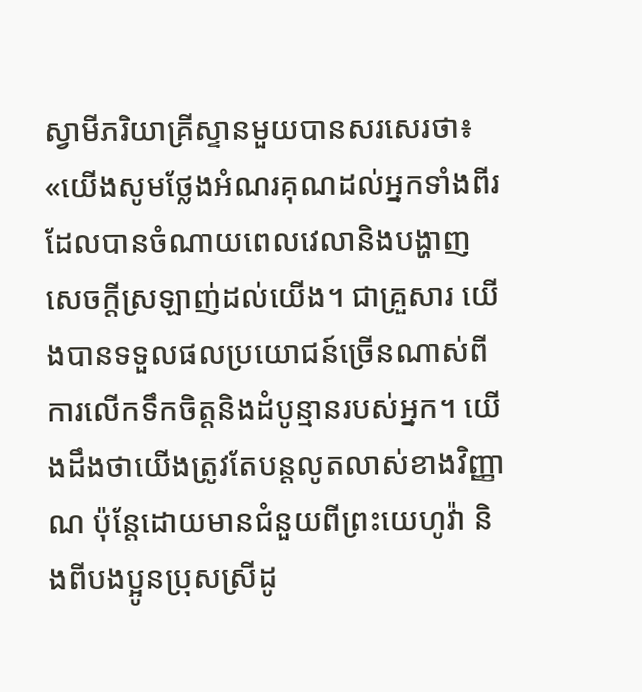ស្វាមីភរិយាគ្រីស្ទានមួយបានសរសេរថា៖ «យើងសូមថ្លែងអំណរគុណដល់អ្នកទាំងពីរ ដែលបានចំណាយពេលវេលានិងបង្ហាញសេចក្ដីស្រឡាញ់ដល់យើង។ ជាគ្រួសារ យើងបានទទួលផលប្រយោជន៍ច្រើនណាស់ពីការលើកទឹកចិត្តនិងដំបូន្មានរបស់អ្នក។ យើងដឹងថាយើងត្រូវតែបន្តលូតលាស់ខាងវិញ្ញាណ ប៉ុន្តែដោយមានជំនួយពីព្រះយេហូវ៉ា និងពីបងប្អូនប្រុសស្រីដូ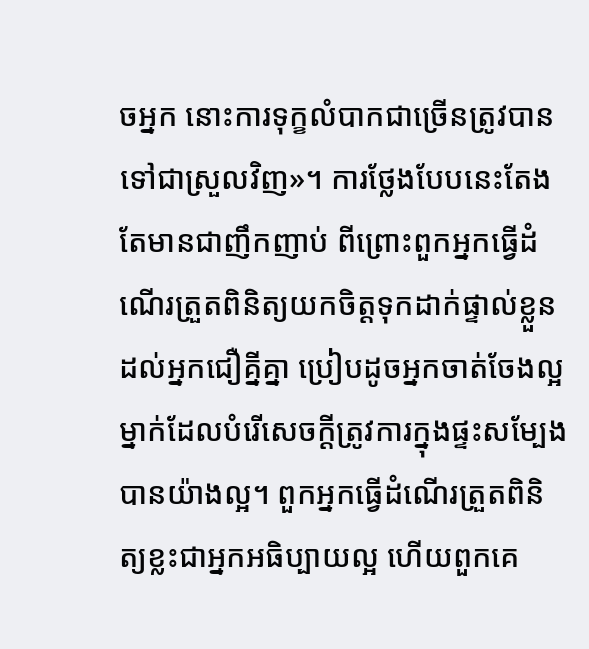ចអ្នក នោះការទុក្ខលំបាកជាច្រើនត្រូវបានទៅជាស្រួលវិញ»។ ការថ្លែងបែបនេះតែងតែមានជាញឹកញាប់ ពីព្រោះពួកអ្នកធ្វើដំណើរត្រួតពិនិត្យយកចិត្តទុកដាក់ផ្ទាល់ខ្លួនដល់អ្នកជឿគ្នីគ្នា ប្រៀបដូចអ្នកចាត់ចែងល្អម្នាក់ដែលបំរើសេចក្ដីត្រូវការក្នុងផ្ទះសម្បែងបានយ៉ាងល្អ។ ពួកអ្នកធ្វើដំណើរត្រួតពិនិត្យខ្លះជាអ្នកអធិប្បាយល្អ ហើយពួកគេ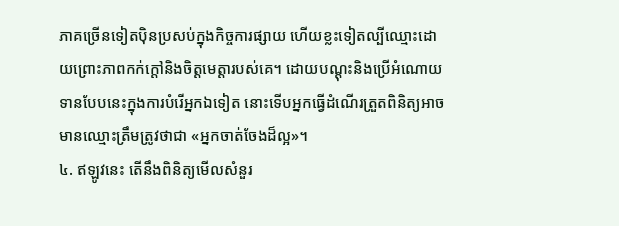ភាគច្រើនទៀតប៉ិនប្រសប់ក្នុងកិច្ចការផ្សាយ ហើយខ្លះទៀតល្បីឈ្មោះដោយព្រោះភាពកក់ក្ដៅនិងចិត្តមេត្ដារបស់គេ។ ដោយបណ្ដុះនិងប្រើអំណោយទានបែបនេះក្នុងការបំរើអ្នកឯទៀត នោះទើបអ្នកធ្វើដំណើរត្រួតពិនិត្យអាចមានឈ្មោះត្រឹមត្រូវថាជា «អ្នកចាត់ចែងដ៏ល្អ»។
៤. ឥឡូវនេះ តើនឹងពិនិត្យមើលសំនួរ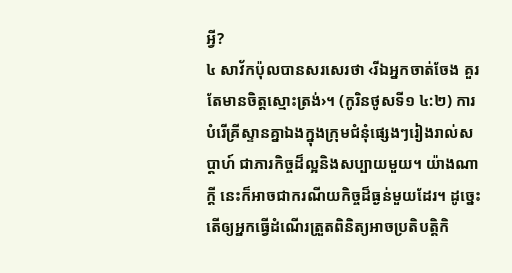អ្វី?
៤ សាវ័កប៉ុលបានសរសេរថា ‹រីឯអ្នកចាត់ចែង គួរតែមានចិត្តស្មោះត្រង់›។ (កូរិនថូសទី១ ៤:២) ការបំរើគ្រីស្ទានគ្នាឯងក្នុងក្រុមជំនុំផ្សេងៗរៀងរាល់សប្ដាហ៍ ជាភារកិច្ចដ៏ល្អនិងសប្បាយមួយ។ យ៉ាងណាក្ដី នេះក៏អាចជាករណីយកិច្ចដ៏ធ្ងន់មួយដែរ។ ដូច្នេះ តើឲ្យអ្នកធ្វើដំណើរត្រួតពិនិត្យអាចប្រតិបត្ដិកិ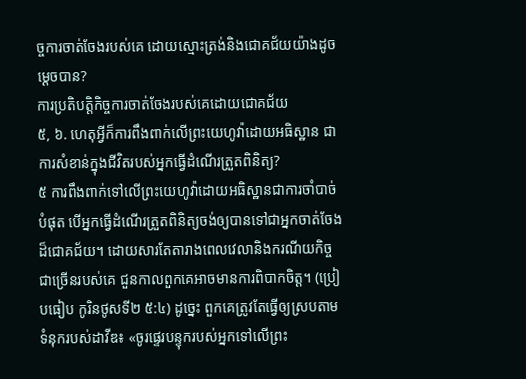ច្ចការចាត់ចែងរបស់គេ ដោយស្មោះត្រង់និងជោគជ័យយ៉ាងដូចម្ដេចបាន?
ការប្រតិបត្ដិកិច្ចការចាត់ចែងរបស់គេដោយជោគជ័យ
៥, ៦. ហេតុអ្វីក៏ការពឹងពាក់លើព្រះយេហូវ៉ាដោយអធិស្ឋាន ជាការសំខាន់ក្នុងជីវិតរបស់អ្នកធ្វើដំណើរត្រួតពិនិត្យ?
៥ ការពឹងពាក់ទៅលើព្រះយេហូវ៉ាដោយអធិស្ឋានជាការចាំបាច់បំផុត បើអ្នកធ្វើដំណើរត្រួតពិនិត្យចង់ឲ្យបានទៅជាអ្នកចាត់ចែងដ៏ជោគជ័យ។ ដោយសារតែតារាងពេលវេលានិងករណីយកិច្ចជាច្រើនរបស់គេ ជួនកាលពួកគេអាចមានការពិបាកចិត្ត។ (ប្រៀបធៀប កូរិនថូសទី២ ៥:៤) ដូច្នេះ ពួកគេត្រូវតែធ្វើឲ្យស្របតាមទំនុករបស់ដាវីឌ៖ «ចូរផ្ទេរបន្ទុករបស់អ្នកទៅលើព្រះ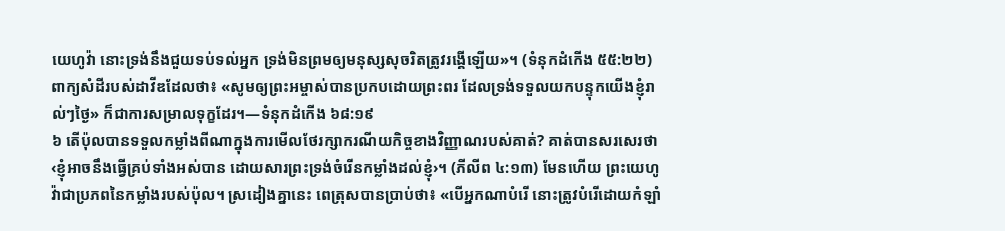យេហូវ៉ា នោះទ្រង់នឹងជួយទប់ទល់អ្នក ទ្រង់មិនព្រមឲ្យមនុស្សសុចរិតត្រូវរង្គើឡើយ»។ (ទំនុកដំកើង ៥៥:២២) ពាក្យសំដីរបស់ដាវីឌដែលថា៖ «សូមឲ្យព្រះអម្ចាស់បានប្រកបដោយព្រះពរ ដែលទ្រង់ទទួលយកបន្ទុកយើងខ្ញុំរាល់ៗថ្ងៃ» ក៏ជាការសម្រាលទុក្ខដែរ។—ទំនុកដំកើង ៦៨:១៩
៦ តើប៉ុលបានទទួលកម្លាំងពីណាក្នុងការមើលថែរក្សាករណីយកិច្ចខាងវិញ្ញាណរបស់គាត់? គាត់បានសរសេរថា ‹ខ្ញុំអាចនឹងធ្វើគ្រប់ទាំងអស់បាន ដោយសារព្រះទ្រង់ចំរើនកម្លាំងដល់ខ្ញុំ›។ (ភីលីព ៤:១៣) មែនហើយ ព្រះយេហូវ៉ាជាប្រភពនៃកម្លាំងរបស់ប៉ុល។ ស្រដៀងគ្នានេះ ពេត្រុសបានប្រាប់ថា៖ «បើអ្នកណាបំរើ នោះត្រូវបំរើដោយកំឡាំ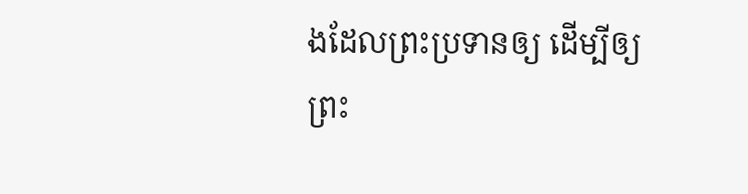ងដែលព្រះប្រទានឲ្យ ដើម្បីឲ្យព្រះ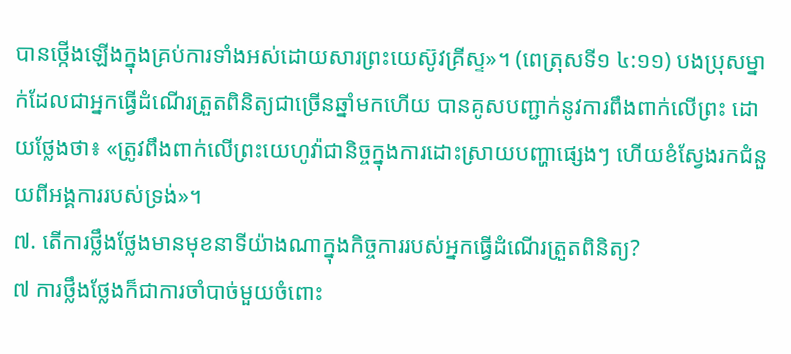បានថ្កើងឡើងក្នុងគ្រប់ការទាំងអស់ដោយសារព្រះយេស៊ូវគ្រីស្ទ»។ (ពេត្រុសទី១ ៤:១១) បងប្រុសម្នាក់ដែលជាអ្នកធ្វើដំណើរត្រួតពិនិត្យជាច្រើនឆ្នាំមកហើយ បានគូសបញ្ជាក់នូវការពឹងពាក់លើព្រះ ដោយថ្លែងថា៖ «ត្រូវពឹងពាក់លើព្រះយេហូវ៉ាជានិច្ចក្នុងការដោះស្រាយបញ្ហាផ្សេងៗ ហើយខំស្វែងរកជំនួយពីអង្គការរបស់ទ្រង់»។
៧. តើការថ្លឹងថ្លែងមានមុខនាទីយ៉ាងណាក្នុងកិច្ចការរបស់អ្នកធ្វើដំណើរត្រួតពិនិត្យ?
៧ ការថ្លឹងថ្លែងក៏ជាការចាំបាច់មួយចំពោះ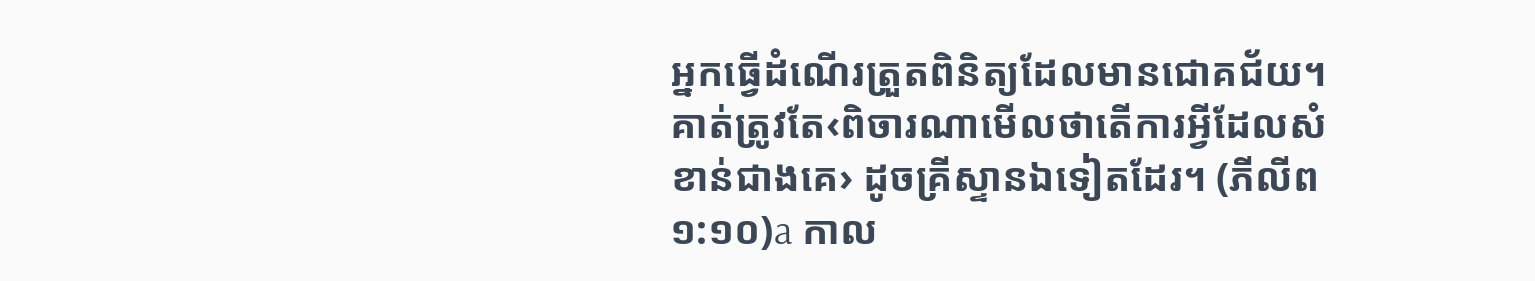អ្នកធ្វើដំណើរត្រួតពិនិត្យដែលមានជោគជ័យ។ គាត់ត្រូវតែ‹ពិចារណាមើលថាតើការអ្វីដែលសំខាន់ជាងគេ› ដូចគ្រីស្ទានឯទៀតដែរ។ (ភីលីព ១:១០)a កាល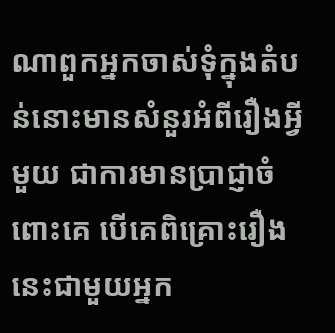ណាពួកអ្នកចាស់ទុំក្នុងតំបន់នោះមានសំនួរអំពីរឿងអ្វីមួយ ជាការមានប្រាជ្ញាចំពោះគេ បើគេពិគ្រោះរឿងនេះជាមួយអ្នក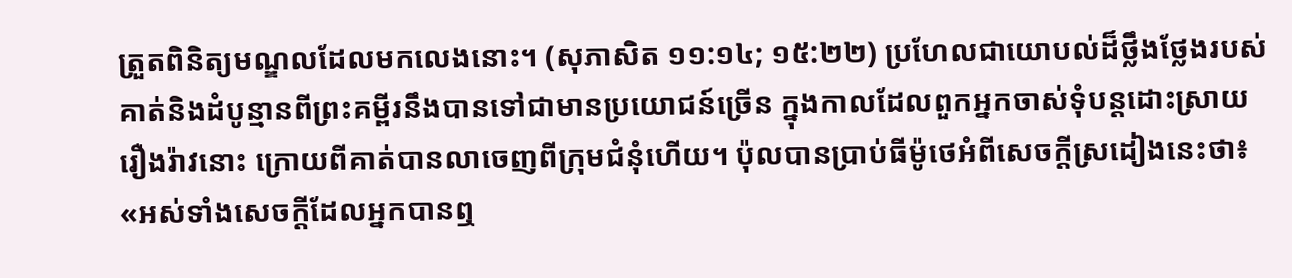ត្រួតពិនិត្យមណ្ឌលដែលមកលេងនោះ។ (សុភាសិត ១១:១៤; ១៥:២២) ប្រហែលជាយោបល់ដ៏ថ្លឹងថ្លែងរបស់គាត់និងដំបូន្មានពីព្រះគម្ពីរនឹងបានទៅជាមានប្រយោជន៍ច្រើន ក្នុងកាលដែលពួកអ្នកចាស់ទុំបន្តដោះស្រាយរឿងរ៉ាវនោះ ក្រោយពីគាត់បានលាចេញពីក្រុមជំនុំហើយ។ ប៉ុលបានប្រាប់ធីម៉ូថេអំពីសេចក្ដីស្រដៀងនេះថា៖ «អស់ទាំងសេចក្ដីដែលអ្នកបានឮ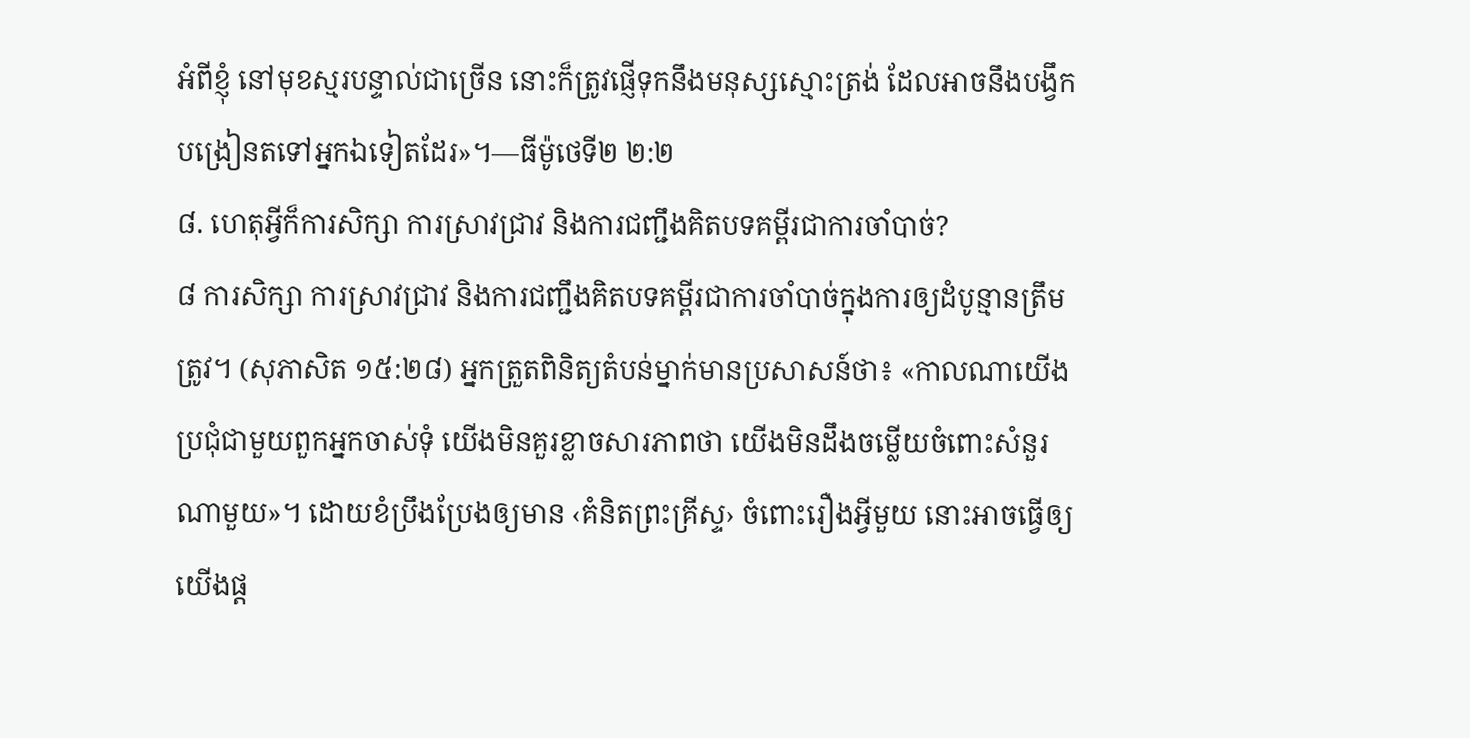អំពីខ្ញុំ នៅមុខស្មរបន្ទាល់ជាច្រើន នោះក៏ត្រូវផ្ញើទុកនឹងមនុស្សស្មោះត្រង់ ដែលអាចនឹងបង្វឹកបង្រៀនតទៅអ្នកឯទៀតដែរ»។—ធីម៉ូថេទី២ ២:២
៨. ហេតុអ្វីក៏ការសិក្សា ការស្រាវជ្រាវ និងការជញ្ជឹងគិតបទគម្ពីរជាការចាំបាច់?
៨ ការសិក្សា ការស្រាវជ្រាវ និងការជញ្ជឹងគិតបទគម្ពីរជាការចាំបាច់ក្នុងការឲ្យដំបូន្មានត្រឹមត្រូវ។ (សុភាសិត ១៥:២៨) អ្នកត្រួតពិនិត្យតំបន់ម្នាក់មានប្រសាសន៍ថា៖ «កាលណាយើងប្រជុំជាមួយពួកអ្នកចាស់ទុំ យើងមិនគួរខ្លាចសារភាពថា យើងមិនដឹងចម្លើយចំពោះសំនួរណាមួយ»។ ដោយខំប្រឹងប្រែងឲ្យមាន ‹គំនិតព្រះគ្រីស្ទ› ចំពោះរឿងអ្វីមួយ នោះអាចធ្វើឲ្យយើងផ្ដ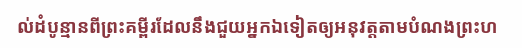ល់ដំបូន្មានពីព្រះគម្ពីរដែលនឹងជួយអ្នកឯទៀតឲ្យអនុវត្តតាមបំណងព្រះហ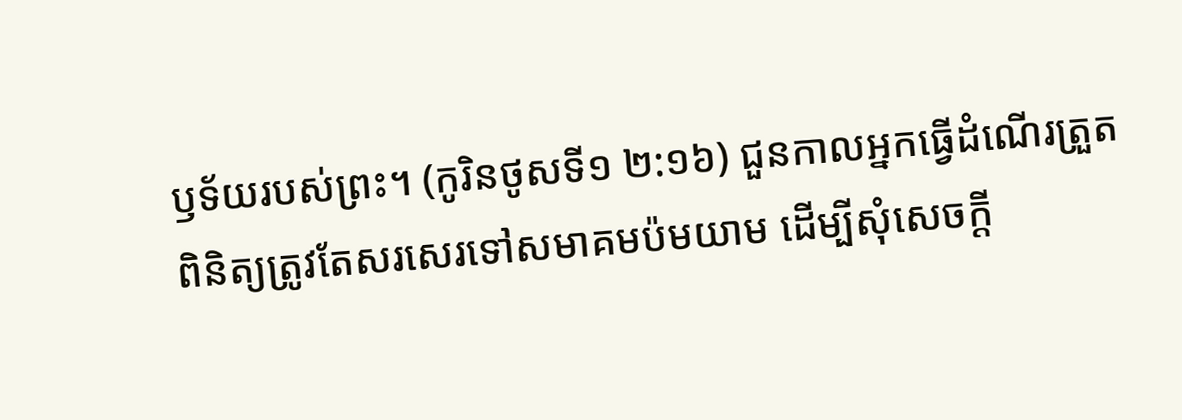ឫទ័យរបស់ព្រះ។ (កូរិនថូសទី១ ២:១៦) ជួនកាលអ្នកធ្វើដំណើរត្រួតពិនិត្យត្រូវតែសរសេរទៅសមាគមប៉មយាម ដើម្បីសុំសេចក្ដី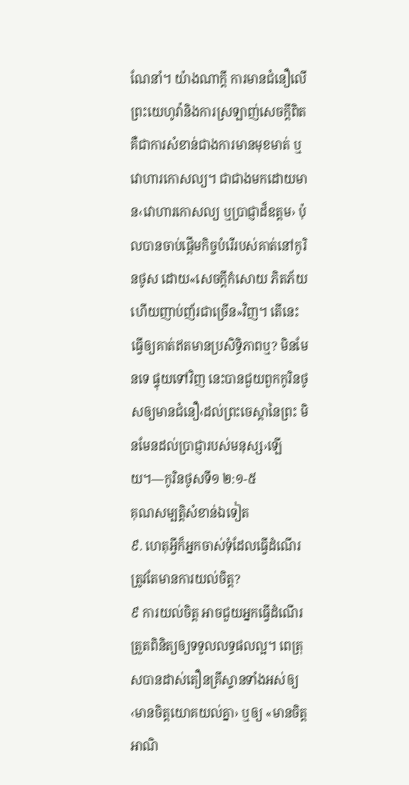ណែនាំ។ យ៉ាងណាក្ដី ការមានជំនឿលើព្រះយេហូវ៉ានិងការស្រឡាញ់សេចក្ដីពិត គឺជាការសំខាន់ជាងការមានមុខមាត់ ឬវោហារកោសល្យ។ ជាជាងមកដោយមាន‹វោហារកោសល្យ ឬប្រាជ្ញាដ៏ឧត្តម› ប៉ុលបានចាប់ផ្ដើមកិច្ចបំរើរបស់គាត់នៅកូរិនថូស ដោយ«សេចក្ដីកំសោយ ភិតភ័យ ហើយញាប់ញ័រជាច្រើន»វិញ។ តើនេះធ្វើឲ្យគាត់ឥតមានប្រសិទ្ធិភាពឬ? មិនមែនទេ ផ្ទុយទៅវិញ នេះបានជួយពួកកូរិនថូសឲ្យមានជំនឿ‹ដល់ព្រះចេស្ដានៃព្រះ មិនមែនដល់ប្រាជ្ញារបស់មនុស្ស›ឡើយ។—កូរិនថូសទី១ ២:១-៥
គុណសម្បត្ដិសំខាន់ឯទៀត
៩. ហេតុអ្វីក៏អ្នកចាស់ទុំដែលធ្វើដំណើរត្រូវតែមានការយល់ចិត្ត?
៩ ការយល់ចិត្ត អាចជួយអ្នកធ្វើដំណើរត្រួតពិនិត្យឲ្យទទួលលទ្ធផលល្អ។ ពេត្រុសបានដាស់តឿនគ្រីស្ទានទាំងអស់ឲ្យ‹មានចិត្តយោគយល់គ្នា› ឬឲ្យ «មានចិត្តអាណិ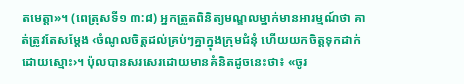តមេត្ដា»។ (ពេត្រុសទី១ ៣:៨) អ្នកត្រួតពិនិត្យមណ្ឌលម្នាក់មានអារម្មណ៍ថា គាត់ត្រូវតែសម្ដែង ‹ចំណូលចិត្តដល់គ្រប់ៗគ្នាក្នុងក្រុមជំនុំ ហើយយកចិត្តទុកដាក់ដោយស្មោះ›។ ប៉ុលបានសរសេរដោយមានគំនិតដូចនេះថា៖ «ចូរ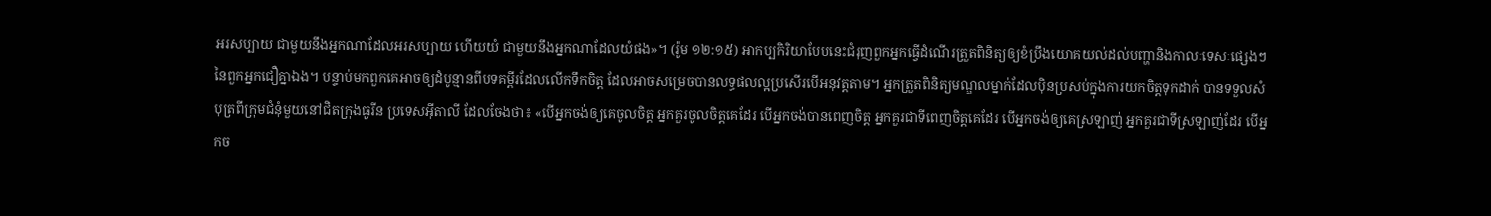អរសប្បាយ ជាមួយនឹងអ្នកណាដែលអរសប្បាយ ហើយយំ ជាមួយនឹងអ្នកណាដែលយំផង»។ (រ៉ូម ១២:១៥) អាកប្បកិរិយាបែបនេះជំរុញពួកអ្នកធ្វើដំណើរត្រួតពិនិត្យឲ្យខំប្រឹងយោគយល់ដល់បញ្ហានិងកាលៈទេសៈផ្សេងៗនៃពួកអ្នកជឿគ្នាឯង។ បន្ទាប់មកពួកគេអាចឲ្យដំបូន្មានពីបទគម្ពីរដែលលើកទឹកចិត្ត ដែលអាចសម្រេចបានលទ្ធផលល្អប្រសើរបើអនុវត្តតាម។ អ្នកត្រួតពិនិត្យមណ្ឌលម្នាក់ដែលប៉ិនប្រសប់ក្នុងការយកចិត្តទុកដាក់ បានទទួលសំបុត្រពីក្រុមជំនុំមួយនៅជិតក្រុងធូរីន ប្រទេសអ៊ីតាលី ដែលចែងថា៖ «បើអ្នកចង់ឲ្យគេចូលចិត្ត អ្នកគួរចូលចិត្តគេដែរ បើអ្នកចង់បានពេញចិត្ត អ្នកគួរជាទីពេញចិត្តគេដែរ បើអ្នកចង់ឲ្យគេស្រឡាញ់ អ្នកគួរជាទីស្រឡាញ់ដែរ បើអ្នកច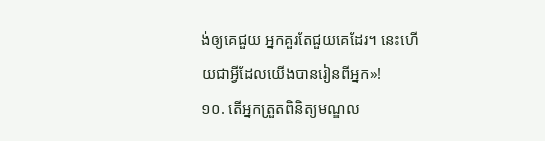ង់ឲ្យគេជួយ អ្នកគួរតែជួយគេដែរ។ នេះហើយជាអ្វីដែលយើងបានរៀនពីអ្នក»!
១០. តើអ្នកត្រួតពិនិត្យមណ្ឌល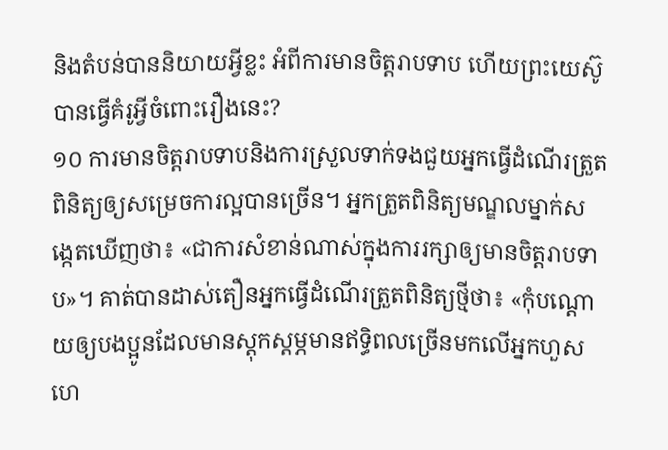និងតំបន់បាននិយាយអ្វីខ្លះ អំពីការមានចិត្តរាបទាប ហើយព្រះយេស៊ូបានធ្វើគំរូអ្វីចំពោះរឿងនេះ?
១០ ការមានចិត្តរាបទាបនិងការស្រួលទាក់ទងជួយអ្នកធ្វើដំណើរត្រួតពិនិត្យឲ្យសម្រេចការល្អបានច្រើន។ អ្នកត្រួតពិនិត្យមណ្ឌលម្នាក់សង្កេតឃើញថា៖ «ជាការសំខាន់ណាស់ក្នុងការរក្សាឲ្យមានចិត្តរាបទាប»។ គាត់បានដាស់តឿនអ្នកធ្វើដំណើរត្រួតពិនិត្យថ្មីថា៖ «កុំបណ្ដោយឲ្យបងប្អូនដែលមានស្តុកស្តម្ភមានឥទ្ធិពលច្រើនមកលើអ្នកហួសហេ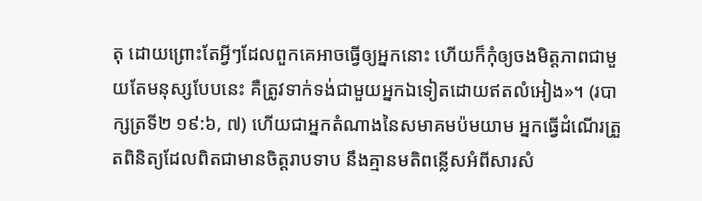តុ ដោយព្រោះតែអ្វីៗដែលពួកគេអាចធ្វើឲ្យអ្នកនោះ ហើយក៏កុំឲ្យចងមិត្តភាពជាមួយតែមនុស្សបែបនេះ គឺត្រូវទាក់ទង់ជាមួយអ្នកឯទៀតដោយឥតលំអៀង»។ (របាក្សត្រទី២ ១៩:៦, ៧) ហើយជាអ្នកតំណាងនៃសមាគមប៉មយាម អ្នកធ្វើដំណើរត្រួតពិនិត្យដែលពិតជាមានចិត្តរាបទាប នឹងគ្មានមតិពន្លើសអំពីសារសំ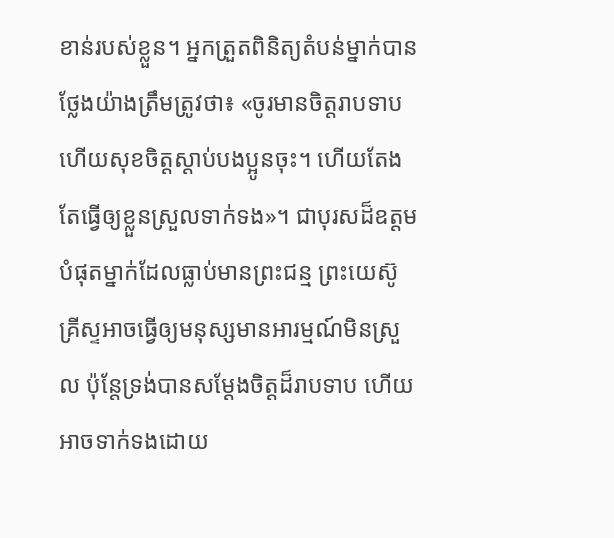ខាន់របស់ខ្លួន។ អ្នកត្រួតពិនិត្យតំបន់ម្នាក់បានថ្លែងយ៉ាងត្រឹមត្រូវថា៖ «ចូរមានចិត្តរាបទាបហើយសុខចិត្តស្ដាប់បងប្អូនចុះ។ ហើយតែងតែធ្វើឲ្យខ្លួនស្រួលទាក់ទង»។ ជាបុរសដ៏ឧត្តមបំផុតម្នាក់ដែលធ្លាប់មានព្រះជន្ម ព្រះយេស៊ូគ្រីស្ទអាចធ្វើឲ្យមនុស្សមានអារម្មណ៍មិនស្រួល ប៉ុន្តែទ្រង់បានសម្ដែងចិត្តដ៏រាបទាប ហើយអាចទាក់ទងដោយ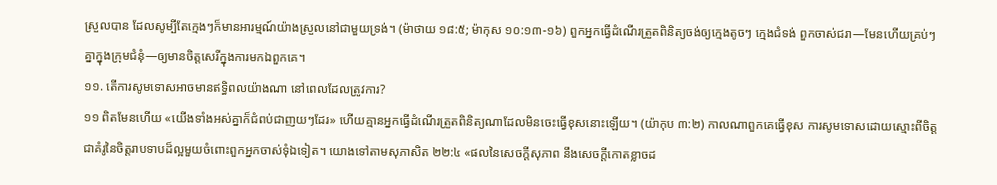ស្រួលបាន ដែលសូម្បីតែក្មេងៗក៏មានអារម្មណ៍យ៉ាងស្រួលនៅជាមួយទ្រង់។ (ម៉ាថាយ ១៨:៥; ម៉ាកុស ១០:១៣-១៦) ពួកអ្នកធ្វើដំណើរត្រួតពិនិត្យចង់ឲ្យក្មេងតូចៗ ក្មេងជំទង់ ពួកចាស់ជរា—មែនហើយគ្រប់ៗគ្នាក្នុងក្រុមជំនុំ—ឲ្យមានចិត្តសេរីក្នុងការមកឯពួកគេ។
១១. តើការសូមទោសអាចមានឥទ្ធិពលយ៉ាងណា នៅពេលដែលត្រូវការ?
១១ ពិតមែនហើយ «យើងទាំងអស់គ្នាក៏ជំពប់ជាញយៗដែរ» ហើយគ្មានអ្នកធ្វើដំណើរត្រួតពិនិត្យណាដែលមិនចេះធ្វើខុសនោះឡើយ។ (យ៉ាកុប ៣:២) កាលណាពួកគេធ្វើខុស ការសូមទោសដោយស្មោះពីចិត្ត ជាគំរូនៃចិត្តរាបទាបដ៏ល្អមួយចំពោះពួកអ្នកចាស់ទុំឯទៀត។ យោងទៅតាមសុភាសិត ២២:៤ «ផលនៃសេចក្ដីសុភាព នឹងសេចក្ដីកោតខ្លាចដ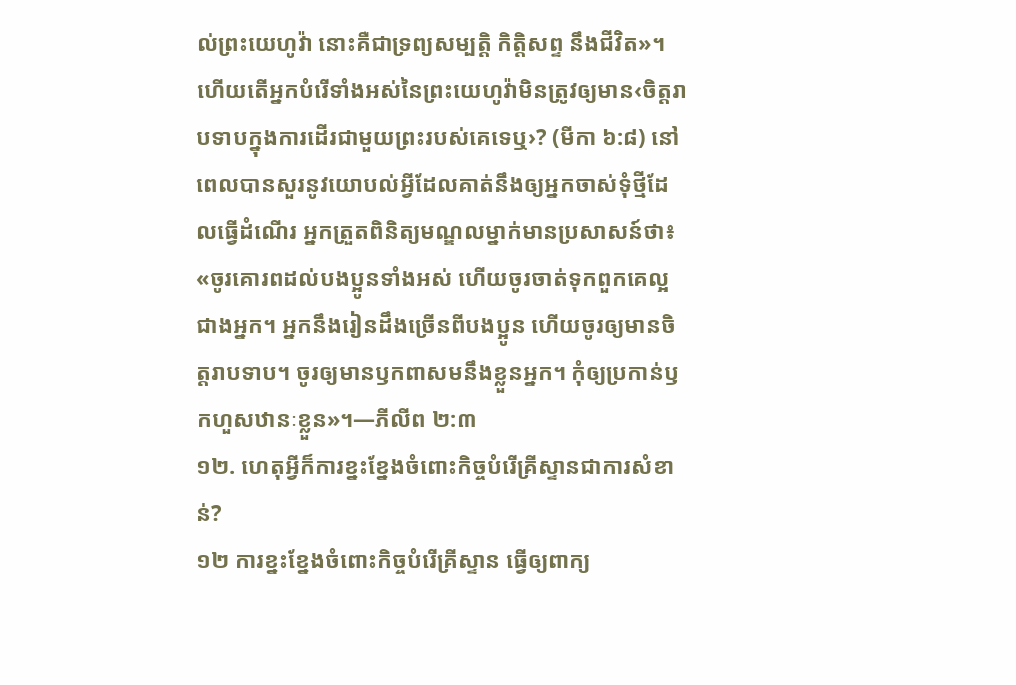ល់ព្រះយេហូវ៉ា នោះគឺជាទ្រព្យសម្បត្ដិ កិត្ដិសព្ទ នឹងជីវិត»។ ហើយតើអ្នកបំរើទាំងអស់នៃព្រះយេហូវ៉ាមិនត្រូវឲ្យមាន‹ចិត្តរាបទាបក្នុងការដើរជាមួយព្រះរបស់គេទេឬ›? (មីកា ៦:៨) នៅពេលបានសួរនូវយោបល់អ្វីដែលគាត់នឹងឲ្យអ្នកចាស់ទុំថ្មីដែលធ្វើដំណើរ អ្នកត្រួតពិនិត្យមណ្ឌលម្នាក់មានប្រសាសន៍ថា៖ «ចូរគោរពដល់បងប្អូនទាំងអស់ ហើយចូរចាត់ទុកពួកគេល្អជាងអ្នក។ អ្នកនឹងរៀនដឹងច្រើនពីបងប្អូន ហើយចូរឲ្យមានចិត្តរាបទាប។ ចូរឲ្យមានឫកពាសមនឹងខ្លួនអ្នក។ កុំឲ្យប្រកាន់ឫកហួសឋានៈខ្លួន»។—ភីលីព ២:៣
១២. ហេតុអ្វីក៏ការខ្នះខ្នែងចំពោះកិច្ចបំរើគ្រីស្ទានជាការសំខាន់?
១២ ការខ្នះខ្នែងចំពោះកិច្ចបំរើគ្រីស្ទាន ធ្វើឲ្យពាក្យ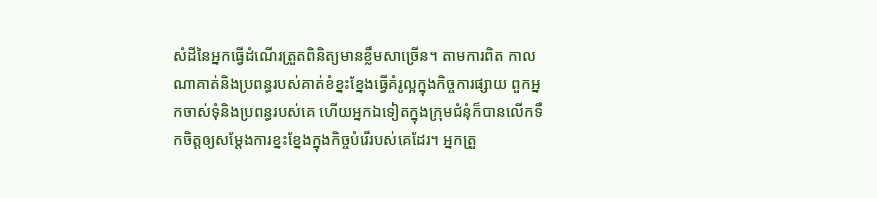សំដីនៃអ្នកធ្វើដំណើរត្រួតពិនិត្យមានខ្លឹមសាច្រើន។ តាមការពិត កាលណាគាត់និងប្រពន្ធរបស់គាត់ខំខ្នះខ្នែងធ្វើគំរូល្អក្នុងកិច្ចការផ្សាយ ពួកអ្នកចាស់ទុំនិងប្រពន្ធរបស់គេ ហើយអ្នកឯទៀតក្នុងក្រុមជំនុំក៏បានលើកទឹកចិត្តឲ្យសម្ដែងការខ្នះខ្នែងក្នុងកិច្ចបំរើរបស់គេដែរ។ អ្នកត្រួ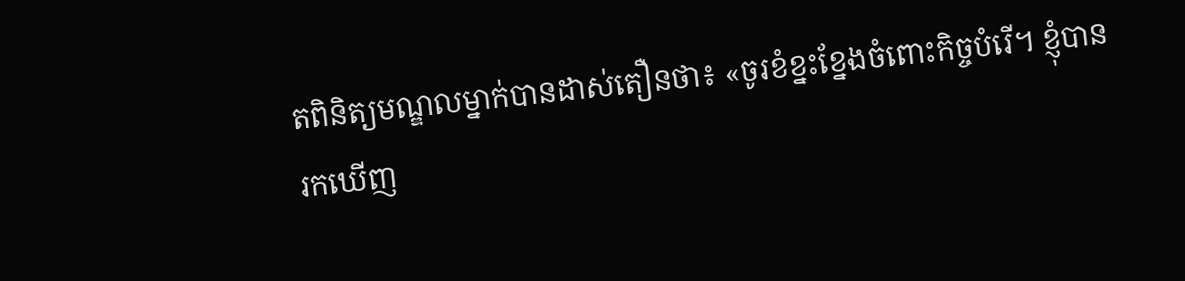តពិនិត្យមណ្ឌលម្នាក់បានដាស់តឿនថា៖ «ចូរខំខ្នះខ្នែងចំពោះកិច្ចបំរើ។ ខ្ញុំបានរកឃើញ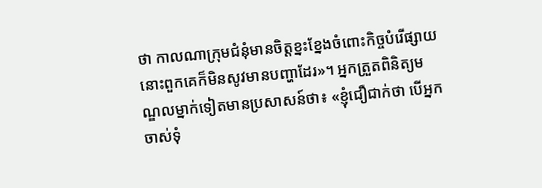ថា កាលណាក្រុមជំនុំមានចិត្តខ្នះខ្នែងចំពោះកិច្ចបំរើផ្សាយ នោះពួកគេក៏មិនសូវមានបញ្ហាដែរ»។ អ្នកត្រួតពិនិត្យមណ្ឌលម្នាក់ទៀតមានប្រសាសន៍ថា៖ «ខ្ញុំជឿជាក់ថា បើអ្នកចាស់ទុំ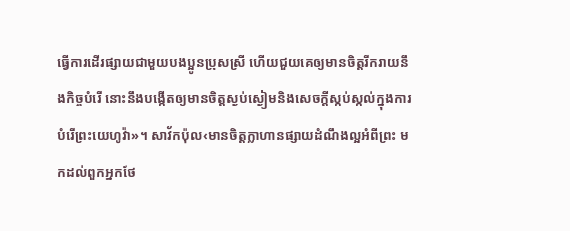ធ្វើការដើរផ្សាយជាមួយបងប្អូនប្រុសស្រី ហើយជួយគេឲ្យមានចិត្តរីករាយនឹងកិច្ចបំរើ នោះនឹងបង្កើតឲ្យមានចិត្តស្ងប់ស្ងៀមនិងសេចក្ដីស្កប់ស្កល់ក្នុងការបំរើព្រះយេហូវ៉ា»។ សាវ័កប៉ុល‹មានចិត្តក្លាហានផ្សាយដំណឹងល្អអំពីព្រះ មកដល់ពួកអ្នកថែ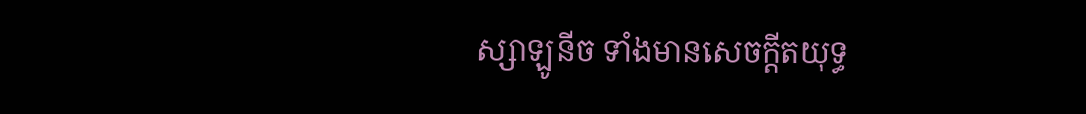ស្សាឡូនីច ទាំងមានសេចក្ដីតយុទ្ធ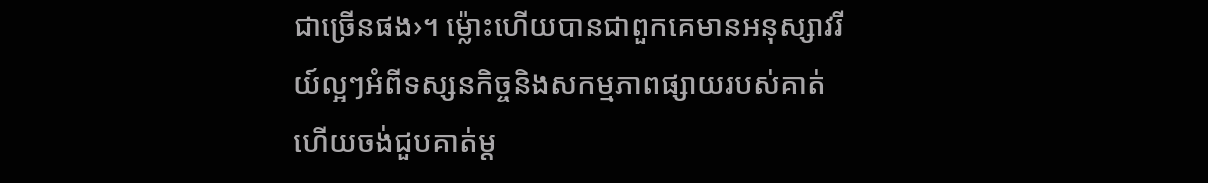ជាច្រើនផង›។ ម្ល៉ោះហើយបានជាពួកគេមានអនុស្សាវរីយ៍ល្អៗអំពីទស្សនកិច្ចនិងសកម្មភាពផ្សាយរបស់គាត់ ហើយចង់ជួបគាត់ម្ដ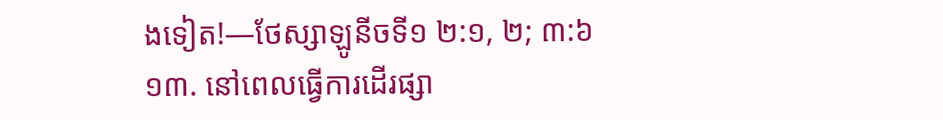ងទៀត!—ថែស្សាឡូនីចទី១ ២:១, ២; ៣:៦
១៣. នៅពេលធ្វើការដើរផ្សា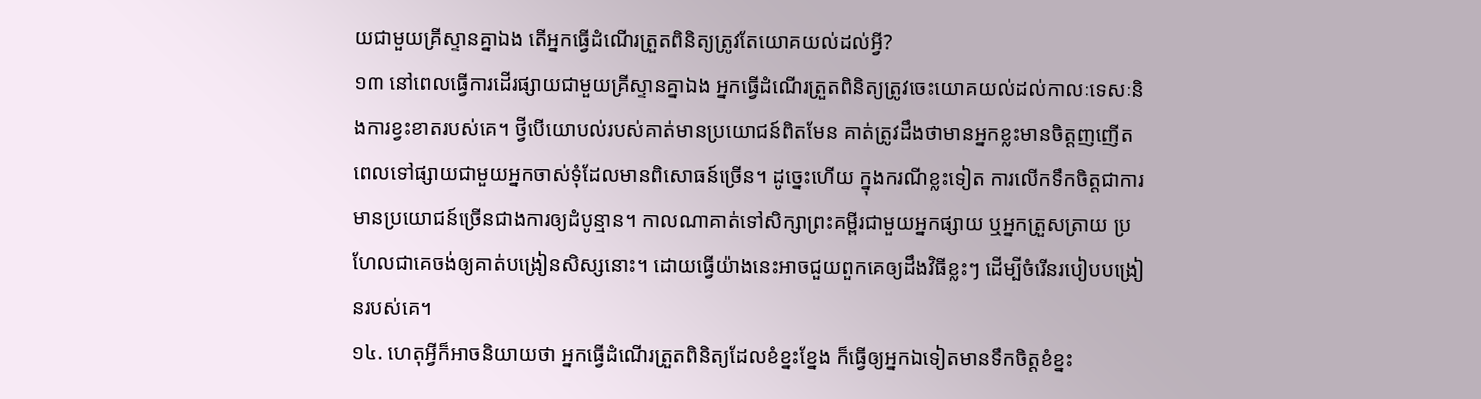យជាមួយគ្រីស្ទានគ្នាឯង តើអ្នកធ្វើដំណើរត្រួតពិនិត្យត្រូវតែយោគយល់ដល់អ្វី?
១៣ នៅពេលធ្វើការដើរផ្សាយជាមួយគ្រីស្ទានគ្នាឯង អ្នកធ្វើដំណើរត្រួតពិនិត្យត្រូវចេះយោគយល់ដល់កាលៈទេសៈនិងការខ្វះខាតរបស់គេ។ ថ្វីបើយោបល់របស់គាត់មានប្រយោជន៍ពិតមែន គាត់ត្រូវដឹងថាមានអ្នកខ្លះមានចិត្តញញើតពេលទៅផ្សាយជាមួយអ្នកចាស់ទុំដែលមានពិសោធន៍ច្រើន។ ដូច្នេះហើយ ក្នុងករណីខ្លះទៀត ការលើកទឹកចិត្តជាការមានប្រយោជន៍ច្រើនជាងការឲ្យដំបូន្មាន។ កាលណាគាត់ទៅសិក្សាព្រះគម្ពីរជាមួយអ្នកផ្សាយ ឬអ្នកត្រួសត្រាយ ប្រហែលជាគេចង់ឲ្យគាត់បង្រៀនសិស្សនោះ។ ដោយធ្វើយ៉ាងនេះអាចជួយពួកគេឲ្យដឹងវិធីខ្លះៗ ដើម្បីចំរើនរបៀបបង្រៀនរបស់គេ។
១៤. ហេតុអ្វីក៏អាចនិយាយថា អ្នកធ្វើដំណើរត្រួតពិនិត្យដែលខំខ្នះខ្នែង ក៏ធ្វើឲ្យអ្នកឯទៀតមានទឹកចិត្តខំខ្នះ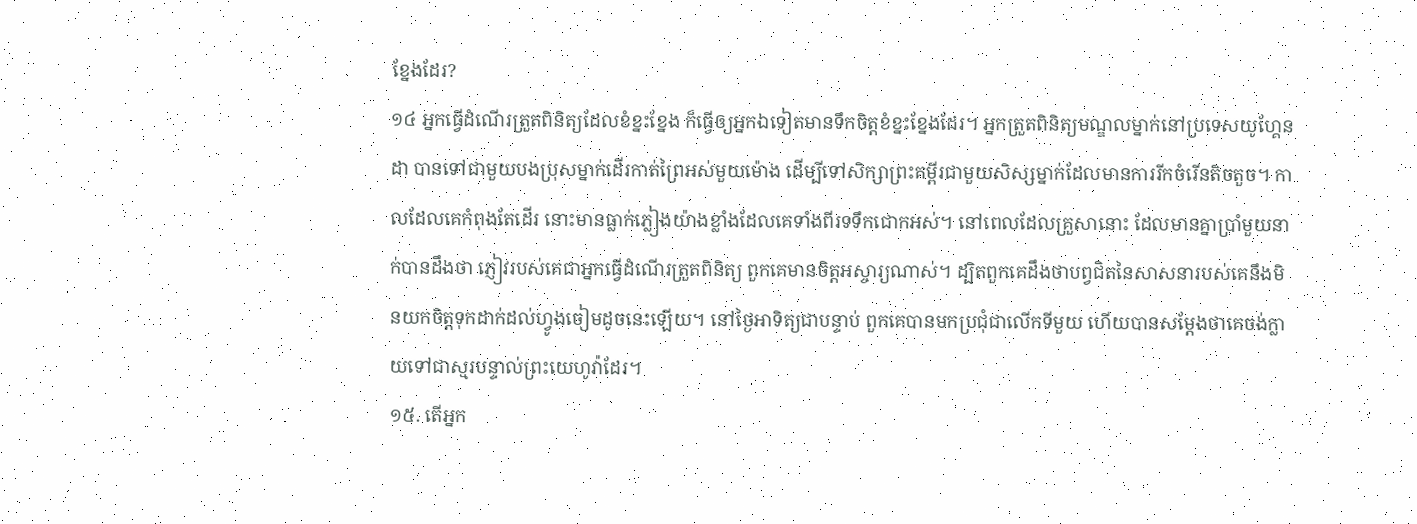ខ្នែងដែរ?
១៤ អ្នកធ្វើដំណើរត្រួតពិនិត្យដែលខំខ្នះខ្នែង ក៏ធ្វើឲ្យអ្នកឯទៀតមានទឹកចិត្តខំខ្នះខ្នែងដែរ។ អ្នកត្រួតពិនិត្យមណ្ឌលម្នាក់នៅប្រទេសយូហ្គែនដា បានទៅជាមួយបងប្រុសម្នាក់ដើរកាត់ព្រៃអស់មួយម៉ោង ដើម្បីទៅសិក្សាព្រះគម្ពីរជាមួយសិស្សម្នាក់ដែលមានការរីកចំរើនតិចតួច។ កាលដែលគេកំពុងតែដើរ នោះមានធ្លាក់ភ្លៀងយ៉ាងខ្លាំងដែលគេទាំងពីរទទឹកជោកអស់។ នៅពេលដែលគ្រួសានោះ ដែលមានគ្នាប្រាំមួយនាក់បានដឹងថា ភ្ញៀវរបស់គេជាអ្នកធ្វើដំណើរត្រួតពិនិត្យ ពួកគេមានចិត្តអស្ចារ្យណាស់។ ដ្បិតពួកគេដឹងថាបព្វជិតនៃសាសនារបស់គេនឹងមិនយកចិត្តទុកដាក់ដល់ហ្វូងចៀមដូចនេះឡើយ។ នៅថ្ងៃអាទិត្យជាបន្ទាប់ ពួកគេបានមកប្រជុំជាលើកទីមួយ ហើយបានសម្ដែងថាគេចង់ក្លាយទៅជាស្មរបន្ទាល់ព្រះយេហូវ៉ាដែរ។
១៥. តើអ្នក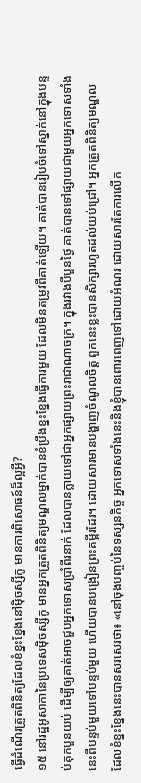ធ្វើដំណើរត្រួតពិនិត្យដែលខំខ្នះខ្នែងនៅម៉ិចស្សីកូ មានការពិសោធន៍ដ៏ល្អអ្វី?
១៥ នៅរដ្ឋអូសាកានៃប្រទេសម៉ិចស្សីកូ មានអ្នកត្រួតពិនិត្យមណ្ឌលម្នាក់បានខំប្រឹងខ្នះខ្នែងធ្វើការមួយ ដែលមិនតម្រូវពីគាត់ឡើយ។ គាត់បានរៀបចំទៅស្នាក់នៅក្នុងបន្ទប់គុកបួនយប់ ដើម្បីឲ្យគាត់អាចជួបអ្នកទោសប្រាំពីរនាក់ ដែលបានក្លាយទៅជាអ្នកផ្សាយព្រះរាជាណាចក្រ។ ក្នុងរវាងបីបួនថ្ងៃ គាត់បានទៅផ្សាយជាមួយអ្នកទោសទាំងនេះពីបន្ទប់មួយទៅបន្ទប់មួយ ហើយបានបង្រៀនព្រះគម្ពីរដែរ។ ដោយសារមានបង្ហាញចំណូលចិត្ត ពួកនេះខ្លះបានសិក្សារហូតដល់យប់ជ្រៅ។ អ្នកត្រួតពិនិត្យមណ្ឌលដែលខំខ្នះខ្នែងនេះបានសរសេរថា៖ «នៅចុងបញ្ចប់នៃទស្សនកិច្ច អ្នកទោសទាំងនេះនិងខ្ញុំបានពោរពេញទៅដោយអំណរ ដោយសារតែការលើក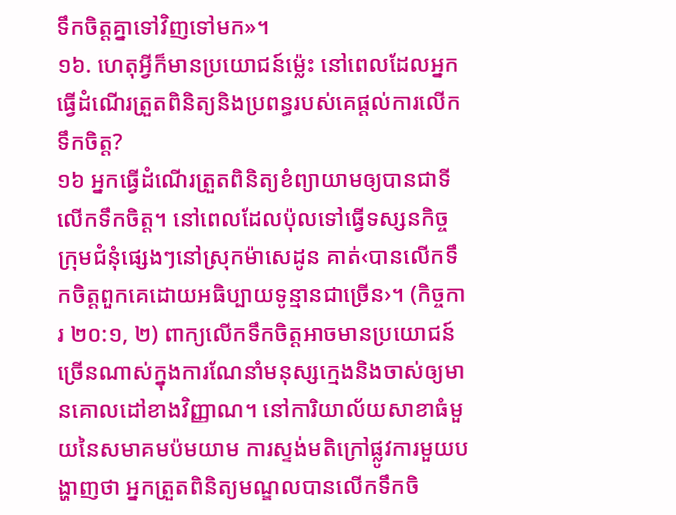ទឹកចិត្តគ្នាទៅវិញទៅមក»។
១៦. ហេតុអ្វីក៏មានប្រយោជន៍ម្ល៉េះ នៅពេលដែលអ្នកធ្វើដំណើរត្រួតពិនិត្យនិងប្រពន្ធរបស់គេផ្ដល់ការលើកទឹកចិត្ត?
១៦ អ្នកធ្វើដំណើរត្រួតពិនិត្យខំព្យាយាមឲ្យបានជាទីលើកទឹកចិត្ត។ នៅពេលដែលប៉ុលទៅធ្វើទស្សនកិច្ចក្រុមជំនុំផ្សេងៗនៅស្រុកម៉ាសេដូន គាត់‹បានលើកទឹកចិត្តពួកគេដោយអធិប្បាយទូន្មានជាច្រើន›។ (កិច្ចការ ២០:១, ២) ពាក្យលើកទឹកចិត្តអាចមានប្រយោជន៍ច្រើនណាស់ក្នុងការណែនាំមនុស្សក្មេងនិងចាស់ឲ្យមានគោលដៅខាងវិញ្ញាណ។ នៅការិយាល័យសាខាធំមួយនៃសមាគមប៉មយាម ការស្ទង់មតិក្រៅផ្លូវការមួយបង្ហាញថា អ្នកត្រួតពិនិត្យមណ្ឌលបានលើកទឹកចិ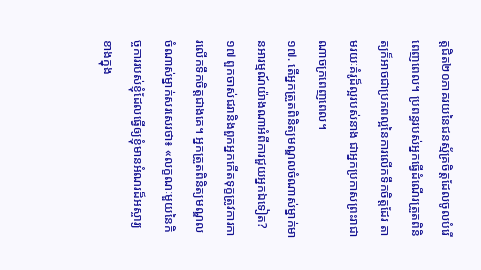ត្តជិត២០ភាគរយនៃជនស្ម័គ្រចិត្តដែលចូលបំរើពេញពេល។ ប្រពន្ធរបស់អ្នកធ្វើដំណើរត្រួតពិនិត្យក៏អាចជាប្រភពល្អនៃការលើកទឹកចិត្តដែរ តាមរយៈគំរូដ៏ល្អរបស់នាង ជាអ្នកប្រកាសព្រះរាជាណាចក្រពេញពេល។
១៧. តើអ្នកត្រួតពិនិត្យមណ្ឌលចំណាស់ម្នាក់មានអារម្មណ៍យ៉ាងណាអំពីការជួយអ្នកឯទៀត?
១៧ ពួកចាស់ជរានិងពួកអ្នកកើតទុក្ខត្រូវការការលើកទឹកចិត្តជាងគេ។ អ្នកត្រួតពិនិត្យមណ្ឌលចំណាស់ម្នាក់សរសេរថា៖ «លក្ខណៈមួយនៃកិច្ចការរបស់ខ្ញុំដែលធ្វើឲ្យខ្ញុំមានអំណរដ៏អស្ចារ្យខាងក្នុង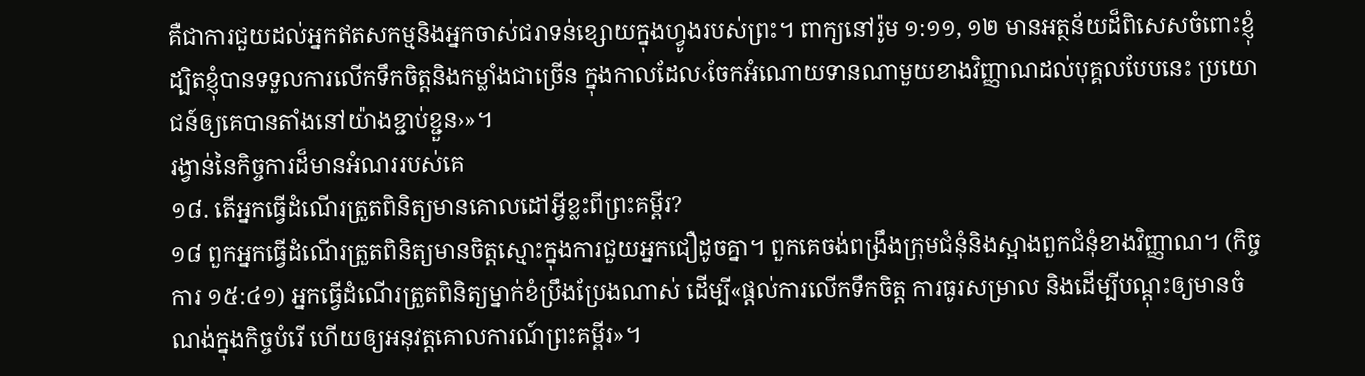គឺជាការជួយដល់អ្នកឥតសកម្មនិងអ្នកចាស់ជរាទន់ខ្សោយក្នុងហ្វូងរបស់ព្រះ។ ពាក្យនៅរ៉ូម ១:១១, ១២ មានអត្ថន័យដ៏ពិសេសចំពោះខ្ញុំ ដ្បិតខ្ញុំបានទទួលការលើកទឹកចិត្តនិងកម្លាំងជាច្រើន ក្នុងកាលដែល‹ចែកអំណោយទានណាមួយខាងវិញ្ញាណដល់បុគ្គលបែបនេះ ប្រយោជន៍ឲ្យគេបានតាំងនៅយ៉ាងខ្ជាប់ខ្ជួន›»។
រង្វាន់នៃកិច្ចការដ៏មានអំណររបស់គេ
១៨. តើអ្នកធ្វើដំណើរត្រួតពិនិត្យមានគោលដៅអ្វីខ្លះពីព្រះគម្ពីរ?
១៨ ពួកអ្នកធ្វើដំណើរត្រួតពិនិត្យមានចិត្តស្មោះក្នុងការជួយអ្នកជឿដូចគ្នា។ ពួកគេចង់ពង្រឹងក្រុមជំនុំនិងស្អាងពួកជំនុំខាងវិញ្ញាណ។ (កិច្ចការ ១៥:៤១) អ្នកធ្វើដំណើរត្រួតពិនិត្យម្នាក់ខំប្រឹងប្រែងណាស់ ដើម្បី«ផ្ដល់ការលើកទឹកចិត្ត ការធូរសម្រាល និងដើម្បីបណ្ដុះឲ្យមានចំណង់ក្នុងកិច្ចបំរើ ហើយឲ្យអនុវត្តគោលការណ៍ព្រះគម្ពីរ»។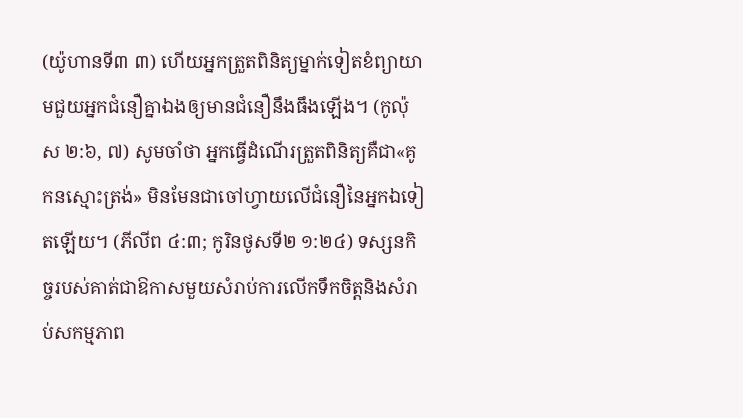(យ៉ូហានទី៣ ៣) ហើយអ្នកត្រួតពិនិត្យម្នាក់ទៀតខំព្យាយាមជួយអ្នកជំនឿគ្នាឯងឲ្យមានជំនឿនឹងធឹងឡើង។ (កូល៉ុស ២:៦, ៧) សូមចាំថា អ្នកធ្វើដំណើរត្រួតពិនិត្យគឺជា«គូកនស្មោះត្រង់» មិនមែនជាចៅហ្វាយលើជំនឿនៃអ្នកឯទៀតឡើយ។ (ភីលីព ៤:៣; កូរិនថូសទី២ ១:២៤) ទស្សនកិច្ចរបស់គាត់ជាឱកាសមួយសំរាប់ការលើកទឹកចិត្តនិងសំរាប់សកម្មភាព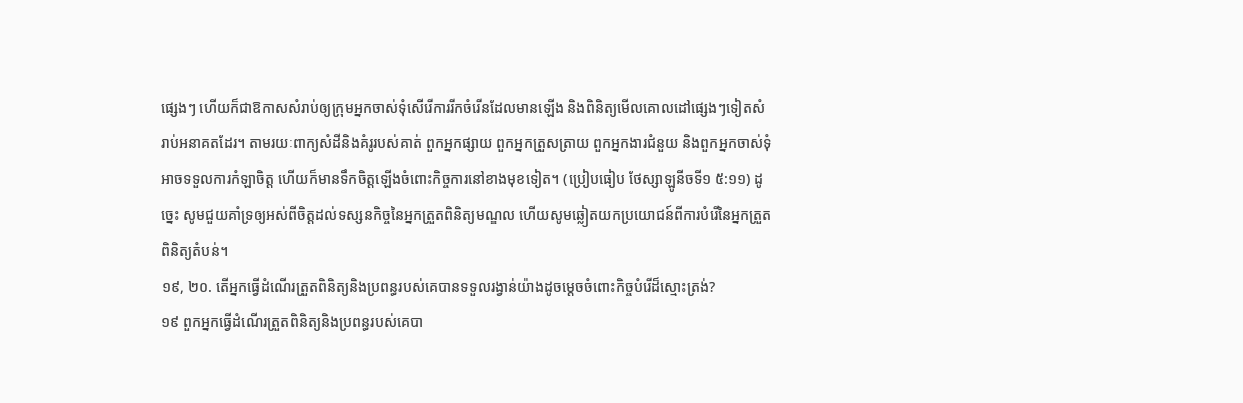ផ្សេងៗ ហើយក៏ជាឱកាសសំរាប់ឲ្យក្រុមអ្នកចាស់ទុំសើរើការរីកចំរើនដែលមានឡើង និងពិនិត្យមើលគោលដៅផ្សេងៗទៀតសំរាប់អនាគតដែរ។ តាមរយៈពាក្យសំដីនិងគំរូរបស់គាត់ ពួកអ្នកផ្សាយ ពួកអ្នកត្រួសត្រាយ ពួកអ្នកងារជំនួយ និងពួកអ្នកចាស់ទុំអាចទទួលការកំឡាចិត្ត ហើយក៏មានទឹកចិត្តឡើងចំពោះកិច្ចការនៅខាងមុខទៀត។ (ប្រៀបធៀប ថែស្សាឡូនីចទី១ ៥:១១) ដូច្នេះ សូមជួយគាំទ្រឲ្យអស់ពីចិត្តដល់ទស្សនកិច្ចនៃអ្នកត្រួតពិនិត្យមណ្ឌល ហើយសូមឆ្លៀតយកប្រយោជន៍ពីការបំរើនៃអ្នកត្រួតពិនិត្យតំបន់។
១៩, ២០. តើអ្នកធ្វើដំណើរត្រួតពិនិត្យនិងប្រពន្ធរបស់គេបានទទួលរង្វាន់យ៉ាងដូចម្ដេចចំពោះកិច្ចបំរើដ៏ស្មោះត្រង់?
១៩ ពួកអ្នកធ្វើដំណើរត្រួតពិនិត្យនិងប្រពន្ធរបស់គេបា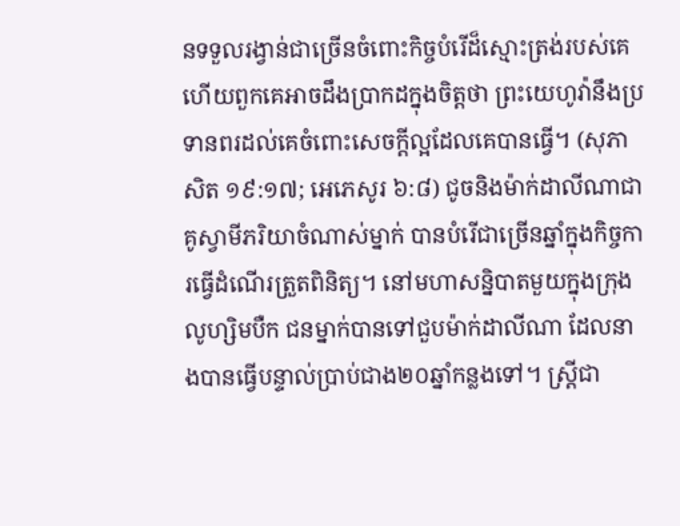នទទួលរង្វាន់ជាច្រើនចំពោះកិច្ចបំរើដ៏ស្មោះត្រង់របស់គេ ហើយពួកគេអាចដឹងប្រាកដក្នុងចិត្តថា ព្រះយេហូវ៉ានឹងប្រទានពរដល់គេចំពោះសេចក្ដីល្អដែលគេបានធ្វើ។ (សុភាសិត ១៩:១៧; អេភេសូរ ៦:៨) ជូចនិងម៉ាក់ដាលីណាជាគូស្វាមីភរិយាចំណាស់ម្នាក់ បានបំរើជាច្រើនឆ្នាំក្នុងកិច្ចការធ្វើដំណើរត្រួតពិនិត្យ។ នៅមហាសន្និបាតមួយក្នុងក្រុងលូហ្សិមបឺក ជនម្នាក់បានទៅជួបម៉ាក់ដាលីណា ដែលនាងបានធ្វើបន្ទាល់ប្រាប់ជាង២០ឆ្នាំកន្លងទៅ។ ស្ត្រីជា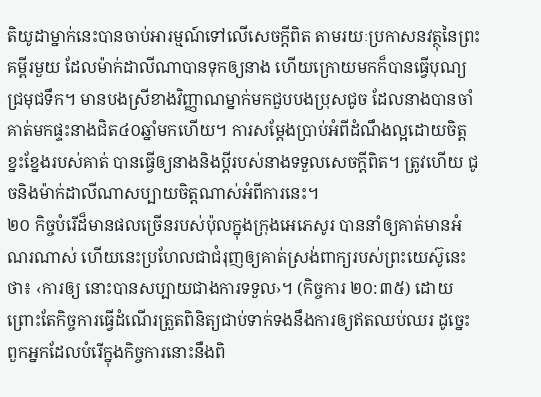តិយូដាម្នាក់នេះបានចាប់អារម្មណ៍ទៅលើសេចក្ដីពិត តាមរយៈប្រកាសនវត្ថុនៃព្រះគម្ពីរមួយ ដែលម៉ាក់ដាលីណាបានទុកឲ្យនាង ហើយក្រោយមកក៏បានធ្វើបុណ្យជ្រមុជទឹក។ មានបងស្រីខាងវិញ្ញាណម្នាក់មកជួបបងប្រុសជូច ដែលនាងបានចាំគាត់មកផ្ទះនាងជិត៤០ឆ្នាំមកហើយ។ ការសម្ដែងប្រាប់អំពីដំណឹងល្អដោយចិត្តខ្នះខ្នែងរបស់គាត់ បានធ្វើឲ្យនាងនិងប្ដីរបស់នាងទទួលសេចក្ដីពិត។ ត្រូវហើយ ជូចនិងម៉ាក់ដាលីណាសប្បាយចិត្តណាស់អំពីការនេះ។
២០ កិច្ចបំរើដ៏មានផលច្រើនរបស់ប៉ុលក្នុងក្រុងអេភេសូរ បាននាំឲ្យគាត់មានអំណរណាស់ ហើយនេះប្រហែលជាជំរុញឲ្យគាត់ស្រង់ពាក្យរបស់ព្រះយេស៊ូនេះថា៖ ‹ការឲ្យ នោះបានសប្បាយជាងការទទួល›។ (កិច្ចការ ២០:៣៥) ដោយព្រោះតែកិច្ចការធ្វើដំណើរត្រួតពិនិត្យជាប់ទាក់ទងនឹងការឲ្យឥតឈប់ឈរ ដូច្នេះ ពួកអ្នកដែលបំរើក្នុងកិច្ចការនោះនឹងពិ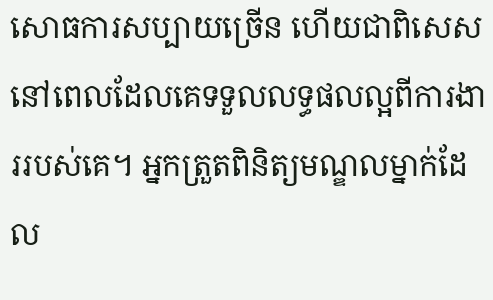សោធការសប្បាយច្រើន ហើយជាពិសេសនៅពេលដែលគេទទួលលទ្ធផលល្អពីការងាររបស់គេ។ អ្នកត្រួតពិនិត្យមណ្ឌលម្នាក់ដែល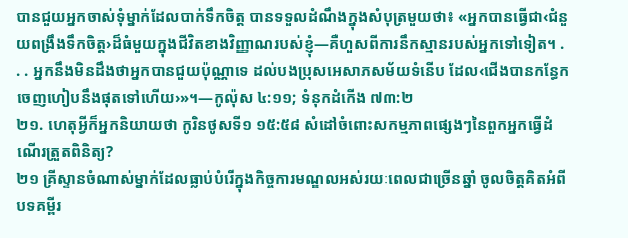បានជួយអ្នកចាស់ទុំម្នាក់ដែលបាក់ទឹកចិត្ត បានទទួលដំណឹងក្នុងសំបុត្រមួយថា៖ «អ្នកបានធ្វើជា‹ជំនួយពង្រឹងទឹកចិត្ត›ដ៏ធំមួយក្នុងជីវិតខាងវិញ្ញាណរបស់ខ្ញុំ—គឺហួសពីការនឹកស្មានរបស់អ្នកទៅទៀត។ . . . អ្នកនឹងមិនដឹងថាអ្នកបានជួយប៉ុណ្ណាទេ ដល់បងប្រុសអេសាភសម័យទំនើប ដែល‹ជើងបានកន្ធែកចេញហៀបនឹងផុតទៅហើយ›»។—កូល៉ុស ៤:១១; ទំនុកដំកើង ៧៣:២
២១. ហេតុអ្វីក៏អ្នកនិយាយថា កូរិនថូសទី១ ១៥:៥៨ សំដៅចំពោះសកម្មភាពផ្សេងៗនៃពួកអ្នកធ្វើដំណើរត្រួតពិនិត្យ?
២១ គ្រីស្ទានចំណាស់ម្នាក់ដែលធ្លាប់បំរើក្នុងកិច្ចការមណ្ឌលអស់រយៈពេលជាច្រើនឆ្នាំ ចូលចិត្តគិតអំពីបទគម្ពីរ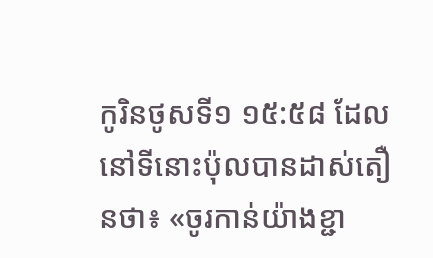កូរិនថូសទី១ ១៥:៥៨ ដែលនៅទីនោះប៉ុលបានដាស់តឿនថា៖ «ចូរកាន់យ៉ាងខ្ជា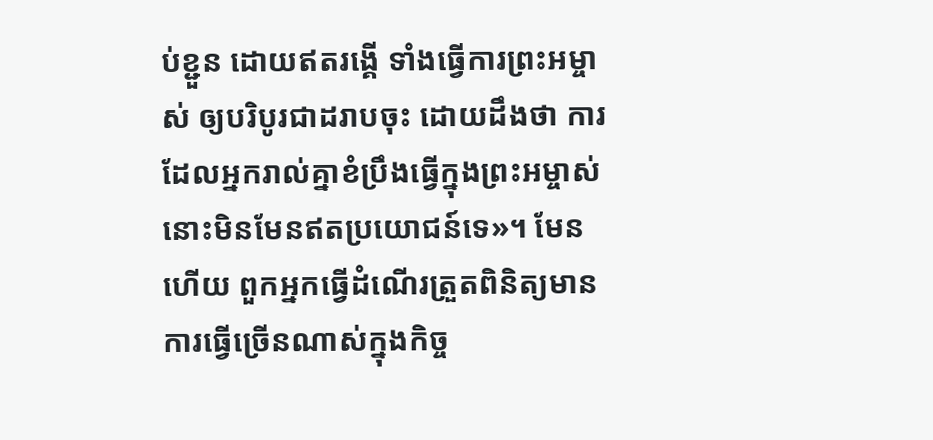ប់ខ្ជួន ដោយឥតរង្គើ ទាំងធ្វើការព្រះអម្ចាស់ ឲ្យបរិបូរជាដរាបចុះ ដោយដឹងថា ការដែលអ្នករាល់គ្នាខំប្រឹងធ្វើក្នុងព្រះអម្ចាស់ នោះមិនមែនឥតប្រយោជន៍ទេ»។ មែនហើយ ពួកអ្នកធ្វើដំណើរត្រួតពិនិត្យមានការធ្វើច្រើនណាស់ក្នុងកិច្ច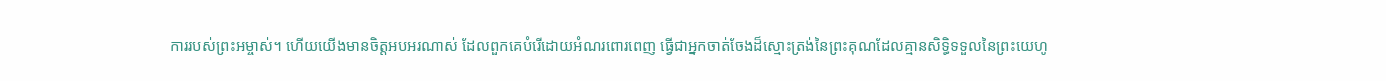ការរបស់ព្រះអម្ចាស់។ ហើយយើងមានចិត្តអបអរណាស់ ដែលពួកគេបំរើដោយអំណរពោរពេញ ធ្វើជាអ្នកចាត់ចែងដ៏ស្មោះត្រង់នៃព្រះគុណដែលគ្មានសិទ្ធិទទួលនៃព្រះយេហូ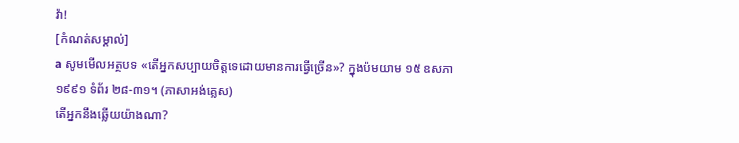វ៉ា!
[កំណត់សម្គាល់]
a សូមមើលអត្ថបទ «តើអ្នកសប្បាយចិត្តទេដោយមានការធ្វើច្រើន»? ក្នុងប៉មយាម ១៥ ឧសភា ១៩៩១ ទំព័រ ២៨-៣១។ (ភាសាអង់គ្លេស)
តើអ្នកនឹងឆ្លើយយ៉ាងណា?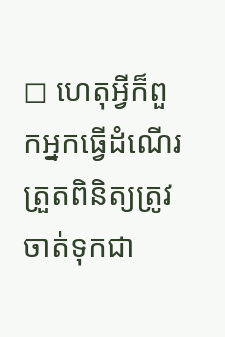◻ ហេតុអ្វីក៏ពួកអ្នកធ្វើដំណើរត្រួតពិនិត្យត្រូវចាត់ទុកជា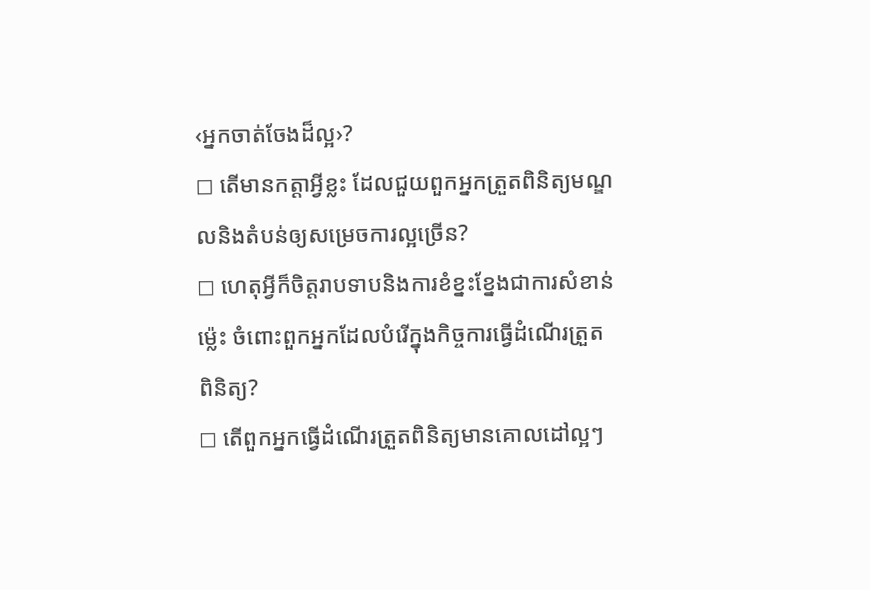‹អ្នកចាត់ចែងដ៏ល្អ›?
◻ តើមានកត្ដាអ្វីខ្លះ ដែលជួយពួកអ្នកត្រួតពិនិត្យមណ្ឌលនិងតំបន់ឲ្យសម្រេចការល្អច្រើន?
◻ ហេតុអ្វីក៏ចិត្តរាបទាបនិងការខំខ្នះខ្នែងជាការសំខាន់ម្ល៉េះ ចំពោះពួកអ្នកដែលបំរើក្នុងកិច្ចការធ្វើដំណើរត្រួតពិនិត្យ?
◻ តើពួកអ្នកធ្វើដំណើរត្រួតពិនិត្យមានគោលដៅល្អៗ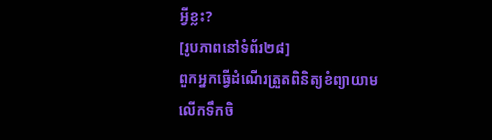អ្វីខ្លះ?
[រូបភាពនៅទំព័រ២៨]
ពួកអ្នកធ្វើដំណើរត្រួតពិនិត្យខំព្យាយាមលើកទឹកចិ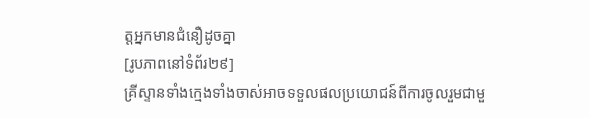ត្តអ្នកមានជំនឿដូចគ្នា
[រូបភាពនៅទំព័រ២៩]
គ្រីស្ទានទាំងក្មេងទាំងចាស់អាចទទួលផលប្រយោជន៍ពីការចូលរួមជាមួ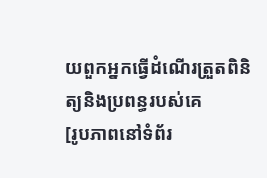យពួកអ្នកធ្វើដំណើរត្រួតពិនិត្យនិងប្រពន្ធរបស់គេ
[រូបភាពនៅទំព័រ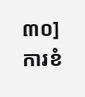៣០]
ការខំ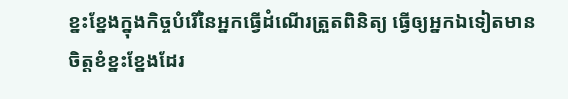ខ្នះខ្នែងក្នុងកិច្ចបំរើនៃអ្នកធ្វើដំណើរត្រួតពិនិត្យ ធ្វើឲ្យអ្នកឯទៀតមានចិត្តខំខ្នះខ្នែងដែរ